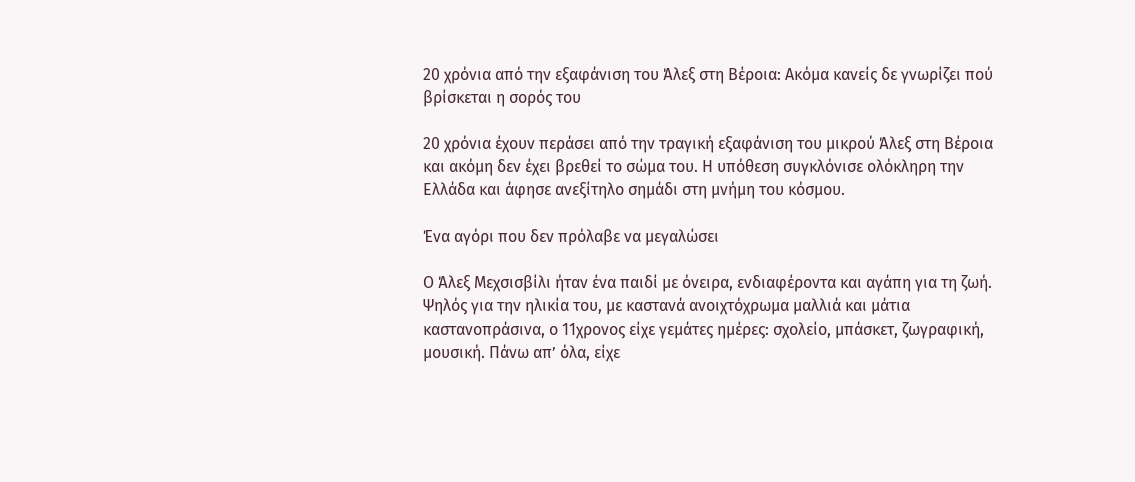20 χρόνια από την εξαφάνιση του Άλεξ στη Βέροια: Ακόμα κανείς δε γνωρίζει πού βρίσκεται η σορός του

20 χρόνια έχουν περάσει από την τραγική εξαφάνιση του μικρού Άλεξ στη Βέροια και ακόμη δεν έχει βρεθεί το σώμα του. Η υπόθεση συγκλόνισε ολόκληρη την Ελλάδα και άφησε ανεξίτηλο σημάδι στη μνήμη του κόσμου.

Ένα αγόρι που δεν πρόλαβε να μεγαλώσει

Ο Άλεξ Μεχσισβίλι ήταν ένα παιδί με όνειρα, ενδιαφέροντα και αγάπη για τη ζωή. Ψηλός για την ηλικία του, με καστανά ανοιχτόχρωμα μαλλιά και μάτια καστανοπράσινα, ο 11χρονος είχε γεμάτες ημέρες: σχολείο, μπάσκετ, ζωγραφική, μουσική. Πάνω απ’ όλα, είχε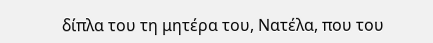δίπλα του τη μητέρα του, Νατέλα, που του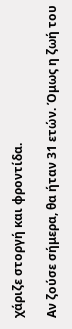χάριζε στοργή και φροντίδα.

Αν ζούσε σήμερα, θα ήταν 31 ετών. Όμως η ζωή του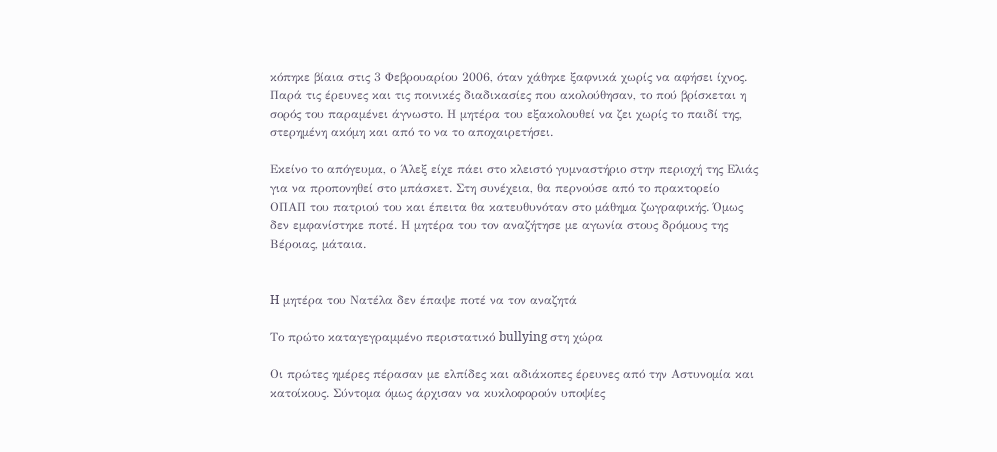κόπηκε βίαια στις 3 Φεβρουαρίου 2006, όταν χάθηκε ξαφνικά χωρίς να αφήσει ίχνος. Παρά τις έρευνες και τις ποινικές διαδικασίες που ακολούθησαν, το πού βρίσκεται η σορός του παραμένει άγνωστο. Η μητέρα του εξακολουθεί να ζει χωρίς το παιδί της, στερημένη ακόμη και από το να το αποχαιρετήσει.

Εκείνο το απόγευμα, ο Άλεξ είχε πάει στο κλειστό γυμναστήριο στην περιοχή της Ελιάς για να προπονηθεί στο μπάσκετ. Στη συνέχεια, θα περνούσε από το πρακτορείο ΟΠΑΠ του πατριού του και έπειτα θα κατευθυνόταν στο μάθημα ζωγραφικής. Όμως δεν εμφανίστηκε ποτέ. Η μητέρα του τον αναζήτησε με αγωνία στους δρόμους της Βέροιας, μάταια.


H μητέρα του Νατέλα δεν έπαψε ποτέ να τον αναζητά

Το πρώτο καταγεγραμμένο περιστατικό bullying στη χώρα

Οι πρώτες ημέρες πέρασαν με ελπίδες και αδιάκοπες έρευνες από την Αστυνομία και κατοίκους. Σύντομα όμως άρχισαν να κυκλοφορούν υποψίες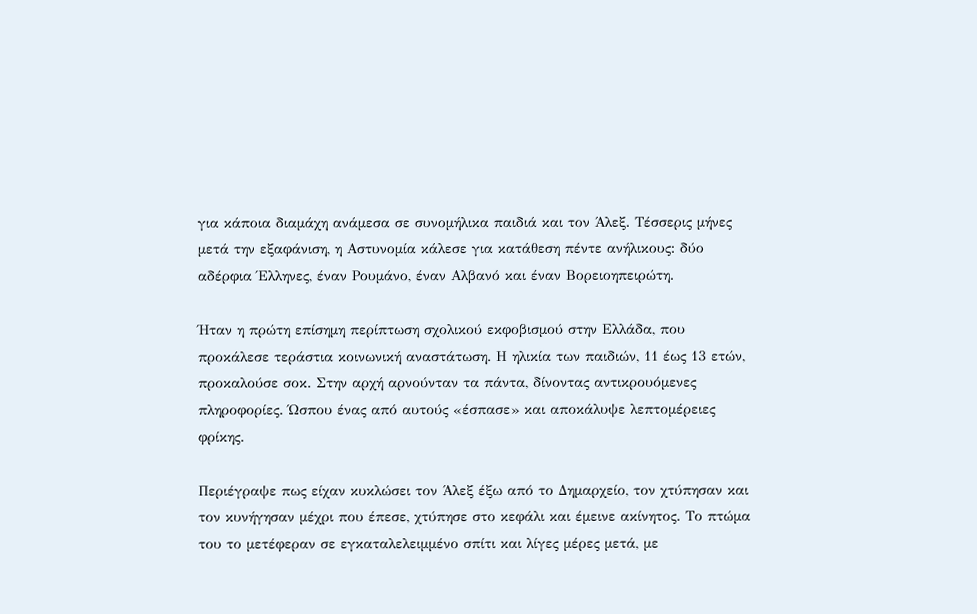για κάποια διαμάχη ανάμεσα σε συνομήλικα παιδιά και τον Άλεξ. Τέσσερις μήνες μετά την εξαφάνιση, η Αστυνομία κάλεσε για κατάθεση πέντε ανήλικους: δύο αδέρφια Έλληνες, έναν Ρουμάνο, έναν Αλβανό και έναν Βορειοηπειρώτη.

Ήταν η πρώτη επίσημη περίπτωση σχολικού εκφοβισμού στην Ελλάδα, που προκάλεσε τεράστια κοινωνική αναστάτωση. Η ηλικία των παιδιών, 11 έως 13 ετών, προκαλούσε σοκ. Στην αρχή αρνούνταν τα πάντα, δίνοντας αντικρουόμενες πληροφορίες. Ώσπου ένας από αυτούς «έσπασε» και αποκάλυψε λεπτομέρειες φρίκης.

Περιέγραψε πως είχαν κυκλώσει τον Άλεξ έξω από το Δημαρχείο, τον χτύπησαν και τον κυνήγησαν μέχρι που έπεσε, χτύπησε στο κεφάλι και έμεινε ακίνητος. Το πτώμα του το μετέφεραν σε εγκαταλελειμμένο σπίτι και λίγες μέρες μετά, με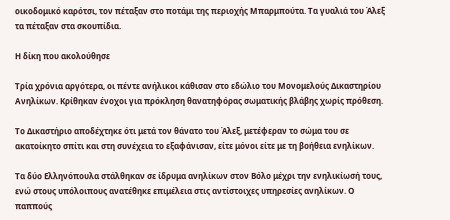οικοδομικό καρότσι, τον πέταξαν στο ποτάμι της περιοχής Μπαρμπούτα. Τα γυαλιά του Άλεξ τα πέταξαν στα σκουπίδια.

Η δίκη που ακολούθησε

Τρία χρόνια αργότερα, οι πέντε ανήλικοι κάθισαν στο εδώλιο του Μονομελούς Δικαστηρίου Ανηλίκων. Κρίθηκαν ένοχοι για πρόκληση θανατηφόρας σωματικής βλάβης χωρίς πρόθεση.

Το Δικαστήριο αποδέχτηκε ότι μετά τον θάνατο του Άλεξ, μετέφεραν το σώμα του σε ακατοίκητο σπίτι και στη συνέχεια το εξαφάνισαν, είτε μόνοι είτε με τη βοήθεια ενηλίκων.

Τα δύο Ελληνόπουλα στάλθηκαν σε ίδρυμα ανηλίκων στον Βόλο μέχρι την ενηλικίωσή τους, ενώ στους υπόλοιπους ανατέθηκε επιμέλεια στις αντίστοιχες υπηρεσίες ανηλίκων. Ο παππούς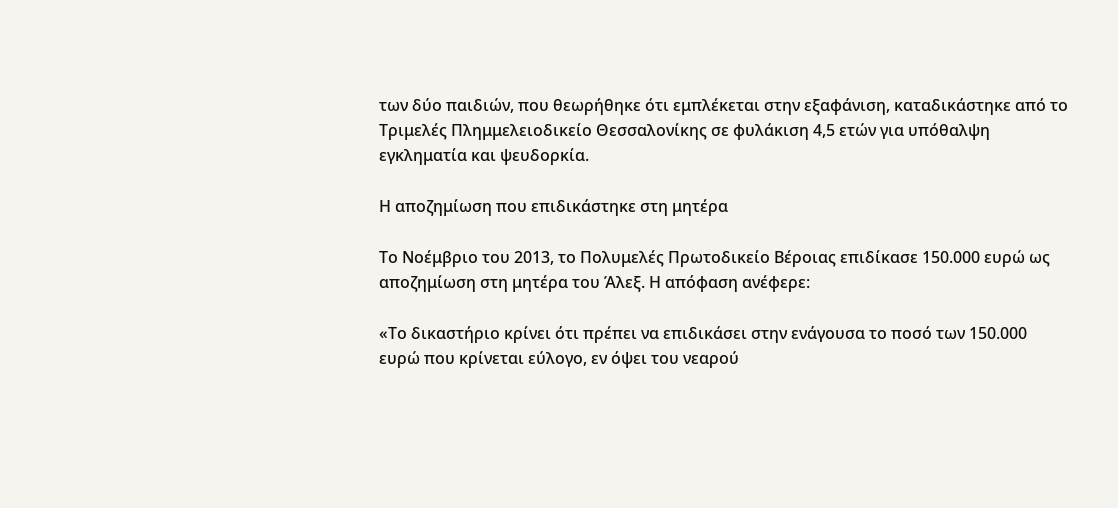των δύο παιδιών, που θεωρήθηκε ότι εμπλέκεται στην εξαφάνιση, καταδικάστηκε από το Τριμελές Πλημμελειοδικείο Θεσσαλονίκης σε φυλάκιση 4,5 ετών για υπόθαλψη εγκληματία και ψευδορκία.

Η αποζημίωση που επιδικάστηκε στη μητέρα

Το Νοέμβριο του 2013, το Πολυμελές Πρωτοδικείο Βέροιας επιδίκασε 150.000 ευρώ ως αποζημίωση στη μητέρα του Άλεξ. Η απόφαση ανέφερε:

«Το δικαστήριο κρίνει ότι πρέπει να επιδικάσει στην ενάγουσα το ποσό των 150.000 ευρώ που κρίνεται εύλογο, εν όψει του νεαρού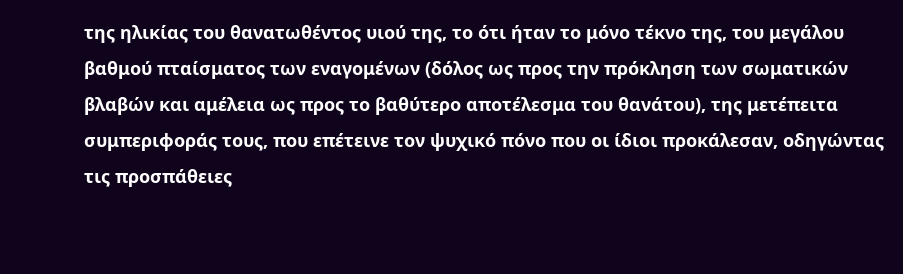της ηλικίας του θανατωθέντος υιού της, το ότι ήταν το μόνο τέκνο της, του μεγάλου βαθμού πταίσματος των εναγομένων (δόλος ως προς την πρόκληση των σωματικών βλαβών και αμέλεια ως προς το βαθύτερο αποτέλεσμα του θανάτου), της μετέπειτα συμπεριφοράς τους, που επέτεινε τον ψυχικό πόνο που οι ίδιοι προκάλεσαν, οδηγώντας τις προσπάθειες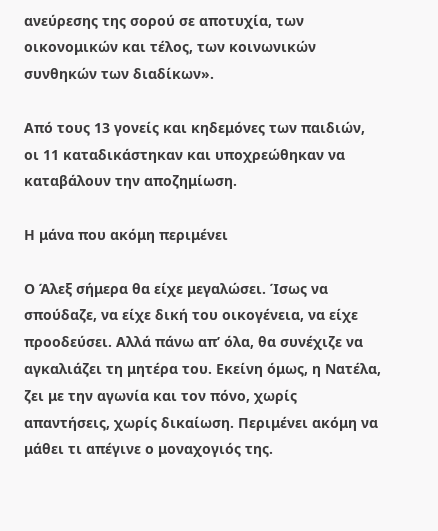ανεύρεσης της σορού σε αποτυχία, των οικονομικών και τέλος, των κοινωνικών συνθηκών των διαδίκων».

Από τους 13 γονείς και κηδεμόνες των παιδιών, οι 11 καταδικάστηκαν και υποχρεώθηκαν να καταβάλουν την αποζημίωση.

Η μάνα που ακόμη περιμένει

Ο Άλεξ σήμερα θα είχε μεγαλώσει. Ίσως να σπούδαζε, να είχε δική του οικογένεια, να είχε προοδεύσει. Αλλά πάνω απ’ όλα, θα συνέχιζε να αγκαλιάζει τη μητέρα του. Εκείνη όμως, η Νατέλα, ζει με την αγωνία και τον πόνο, χωρίς απαντήσεις, χωρίς δικαίωση. Περιμένει ακόμη να μάθει τι απέγινε ο μοναχογιός της.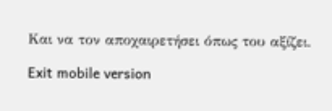Και να τον αποχαιρετήσει όπως του αξίζει.

Exit mobile version